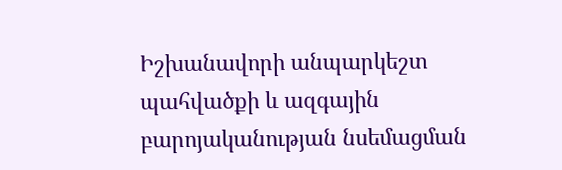Իշխանավորի անպարկեշտ պահվածքի և ազգային բարոյականության նսեմացման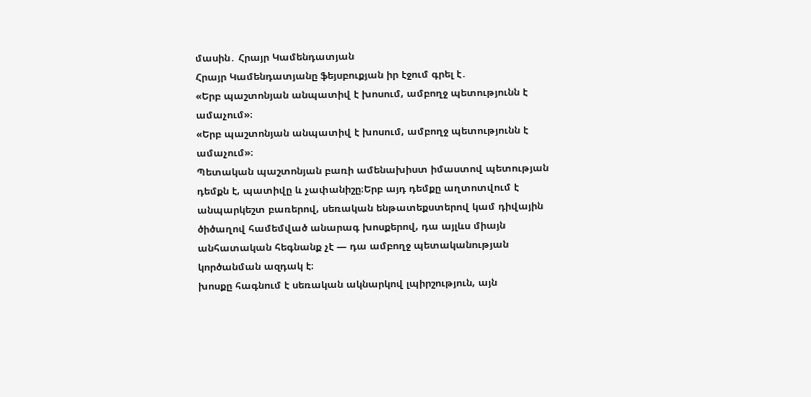մասին․ Հրայր Կամենդատյան
Հրայր Կամենդատյանը ֆեյսբուքյան իր էջում գրել է․
«Երբ պաշտոնյան անպատիվ է խոսում, ամբողջ պետությունն է ամաչում»։
«Երբ պաշտոնյան անպատիվ է խոսում, ամբողջ պետությունն է ամաչում»։
Պետական պաշտոնյան բառի ամենախիստ իմաստով պետության դեմքն է, պատիվը և չափանիշը։Երբ այդ դեմքը աղտոտվում է անպարկեշտ բառերով, սեռական ենթատեքստերով կամ դիվային ծիծաղով համեմված անարագ խոսքերով, դա այլևս միայն անհատական հեգնանք չէ — դա ամբողջ պետականության կործանման ազդակ է։
խոսքը հագնում է սեռական ակնարկով լպիրշություն, այն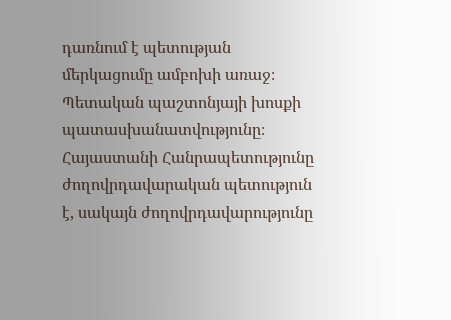դառնում է պետության մերկացումը ամբոխի առաջ։
Պետական պաշտոնյայի խոսքի պատասխանատվությունը։
Հայաստանի Հանրապետությունը ժողովրդավարական պետություն է, սակայն ժողովրդավարությունը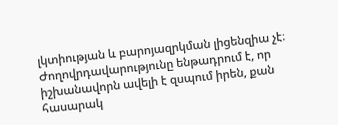լկտիության և բարոյազրկման լիցենզիա չէ։ Ժողովրդավարությունը ենթադրում է, որ իշխանավորն ավելի է զսպում իրեն, քան հասարակ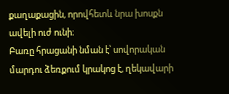քաղաքացին, որովհետև նրա խոսքն ավելի ուժ ունի։
Բառը հրացանի նման է՝ սովորական մարդու ձեռքում կրակոց է, ղեկավարի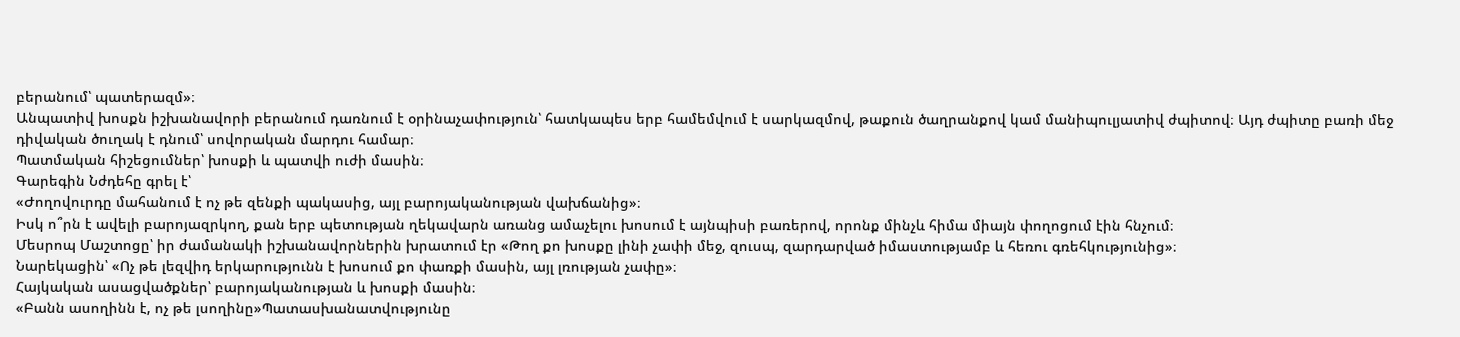բերանում՝ պատերազմ»։
Անպատիվ խոսքն իշխանավորի բերանում դառնում է օրինաչափություն՝ հատկապես երբ համեմվում է սարկազմով, թաքուն ծաղրանքով կամ մանիպուլյատիվ ժպիտով։ Այդ ժպիտը բառի մեջ դիվական ծուղակ է դնում՝ սովորական մարդու համար։
Պատմական հիշեցումներ՝ խոսքի և պատվի ուժի մասին։
Գարեգին Նժդեհը գրել է՝
«Ժողովուրդը մահանում է ոչ թե զենքի պակասից, այլ բարոյականության վախճանից»։
Իսկ ո՞րն է ավելի բարոյազրկող, քան երբ պետության ղեկավարն առանց ամաչելու խոսում է այնպիսի բառերով, որոնք մինչև հիմա միայն փողոցում էին հնչում։
Մեսրոպ Մաշտոցը՝ իր ժամանակի իշխանավորներին խրատում էր «Թող քո խոսքը լինի չափի մեջ, զուսպ, զարդարված իմաստությամբ և հեռու գռեհկությունից»։
Նարեկացին՝ «Ոչ թե լեզվիդ երկարությունն է խոսում քո փառքի մասին, այլ լռության չափը»։
Հայկական ասացվածքներ՝ բարոյականության և խոսքի մասին։
«Բանն ասողինն է, ոչ թե լսողինը»Պատասխանատվությունը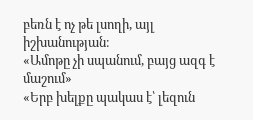բեռն է ոչ թե լսողի, այլ իշխանության։
«Ամոթը չի սպանում, բայց ազգ է մաշում»
«Երբ խելքը պակաս է՝ լեզուն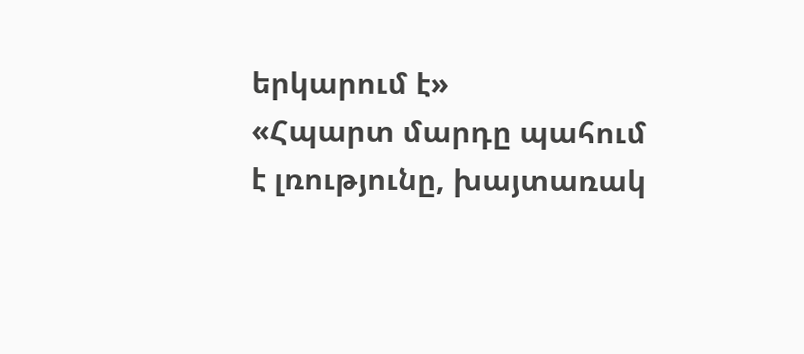երկարում է»
«Հպարտ մարդը պահում է լռությունը, խայտառակ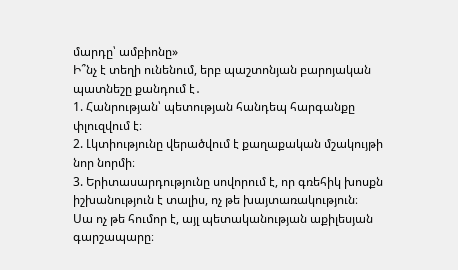մարդը՝ ամբիոնը»
Ի՞նչ է տեղի ունենում, երբ պաշտոնյան բարոյական պատնեշը քանդում է․
1. Հանրության՝ պետության հանդեպ հարգանքը փլուզվում է։
2. Լկտիությունը վերածվում է քաղաքական մշակույթի նոր նորմի։
3. Երիտասարդությունը սովորում է, որ գռեհիկ խոսքն իշխանություն է տալիս, ոչ թե խայտառակություն։
Սա ոչ թե հումոր է, այլ պետականության աքիլեսյան գարշապարը։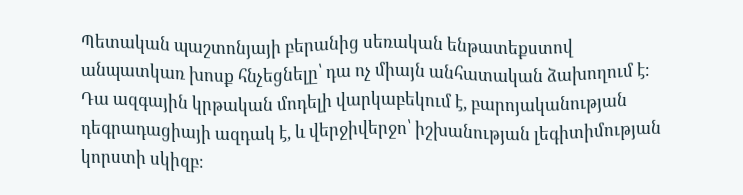Պետական պաշտոնյայի բերանից սեռական ենթատեքստով անպատկառ խոսք հնչեցնելը՝ դա ոչ միայն անհատական ձախողում է։
Դա ազգային կրթական մոդելի վարկաբեկում է, բարոյականության դեգրադացիայի ազդակ է, և վերջիվերջո՝ իշխանության լեգիտիմության կորստի սկիզբ։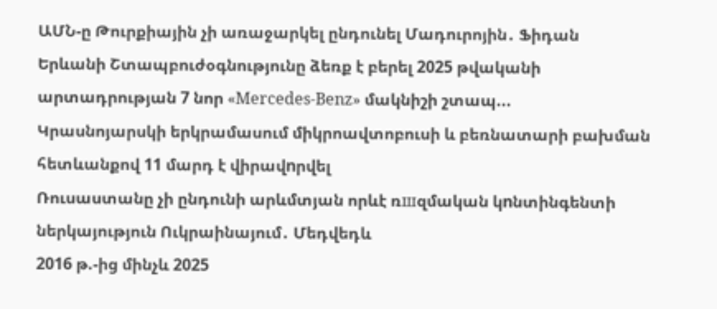ԱՄՆ-ը Թուրքիային չի առաջարկել ընդունել Մադուրոյին․ Ֆիդան
Երևանի Շտապբուժօգնությունը ձեռք է բերել 2025 թվականի արտադրության 7 նոր «Mercedes-Benz» մակնիշի շտապ...
Կրասնոյարսկի երկրամասում միկրոավտոբուսի և բեռնատարի բախման հետևանքով 11 մարդ է վիրավnրվել
Ռուսաստանը չի ընդունի արևմտյան որևէ ռшզմական կnնտինգենտի ներկայություն Ուկրաինայում․ Մեդվեդև
2016 թ.-ից մինչև 2025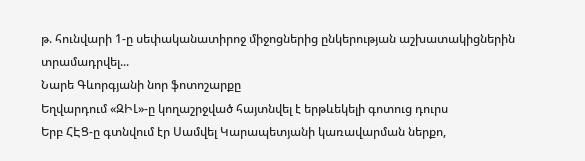թ. հունվարի 1-ը սեփականատիրոջ միջոցներից ընկերության աշխատակիցներին տրամադրվել...
Նարե Գևորգյանի նոր ֆոտոշարքը
Եղվարդում «ԶԻԼ»-ը կողաշրջված հայտնվել է երթևեկելի գոտուց դուրս
Երբ ՀԷՑ-ը գտնվում էր Սամվել Կարապետյանի կառավարման ներքո,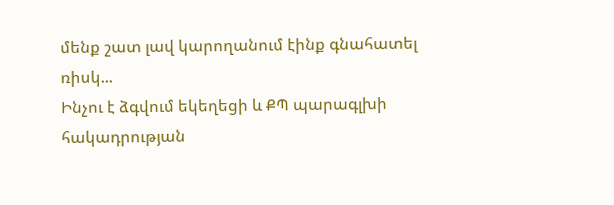մենք շատ լավ կարողանում էինք գնահատել ռիսկ...
Ինչու է ձգվում եկեղեցի և ՔՊ պարագլխի հակադրության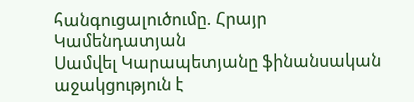հանգուցալուծումը. Հրայր Կամենդատյան
Սամվել Կարապետյանը ֆինանսական աջակցություն է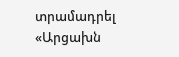տրամադրել «Արցախն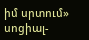իմ սրտում» սոցիալ-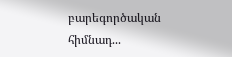բարեգործական հիմնադ...